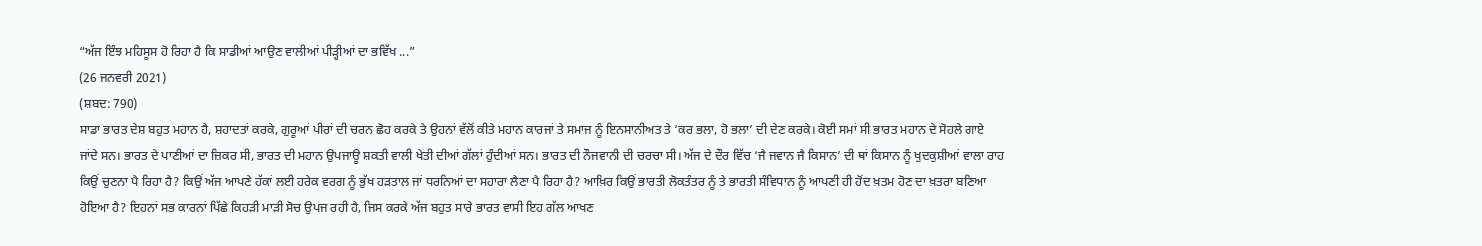“ਅੱਜ ਇੰਝ ਮਹਿਸੂਸ ਹੋ ਰਿਹਾ ਹੈ ਕਿ ਸਾਡੀਆਂ ਆਉਣ ਵਾਲੀਆਂ ਪੀੜ੍ਹੀਆਂ ਦਾ ਭਵਿੱਖ ...”
(26 ਜਨਵਰੀ 2021)
(ਸ਼ਬਦ: 790)
ਸਾਡਾ ਭਾਰਤ ਦੇਸ਼ ਬਹੁਤ ਮਹਾਨ ਹੈ, ਸ਼ਹਾਦਤਾਂ ਕਰਕੇ, ਗੁਰੂਆਂ ਪੀਰਾਂ ਦੀ ਚਰਨ ਛੋਹ ਕਰਕੇ ਤੇ ਉਹਨਾਂ ਵੱਲੋਂ ਕੀਤੇ ਮਹਾਨ ਕਾਰਜਾਂ ਤੇ ਸਮਾਜ ਨੂੰ ਇਨਸਾਨੀਅਤ ਤੇ ‘ਕਰ ਭਲਾ, ਹੋ ਭਲਾ’ ਦੀ ਦੇਣ ਕਰਕੇ। ਕੋਈ ਸਮਾਂ ਸੀ ਭਾਰਤ ਮਹਾਨ ਦੇ ਸੋਹਲੇ ਗਾਏ ਜਾਂਦੇ ਸਨ। ਭਾਰਤ ਦੇ ਪਾਣੀਆਂ ਦਾ ਜ਼ਿਕਰ ਸੀ, ਭਾਰਤ ਦੀ ਮਹਾਨ ਉਪਜਾਊ ਸ਼ਕਤੀ ਵਾਲੀ ਖੇਤੀ ਦੀਆਂ ਗੱਲਾਂ ਹੁੰਦੀਆਂ ਸਨ। ਭਾਰਤ ਦੀ ਨੌਜਵਾਨੀ ਦੀ ਚਰਚਾ ਸੀ। ਅੱਜ ਦੇ ਦੌਰ ਵਿੱਚ ‘ਜੈ ਜਵਾਨ ਜੈ ਕਿਸਾਨ’ ਦੀ ਥਾਂ ਕਿਸਾਨ ਨੂੰ ਖੁਦਕੁਸ਼ੀਆਂ ਵਾਲਾ ਰਾਹ ਕਿਉਂ ਚੁਣਨਾ ਪੈ ਰਿਹਾ ਹੈ? ਕਿਉਂ ਅੱਜ ਆਪਣੇ ਹੱਕਾਂ ਲਈ ਹਰੇਕ ਵਰਗ ਨੂੰ ਭੁੱਖ ਹੜਤਾਲ ਜਾਂ ਧਰਨਿਆਂ ਦਾ ਸਹਾਰਾ ਲੈਣਾ ਪੈ ਰਿਹਾ ਹੈ? ਆਖ਼ਿਰ ਕਿਉਂ ਭਾਰਤੀ ਲੋਕਤੰਤਰ ਨੂੰ ਤੇ ਭਾਰਤੀ ਸੰਵਿਧਾਨ ਨੂੰ ਆਪਣੀ ਹੀ ਹੋਂਦ ਖ਼ਤਮ ਹੋਣ ਦਾ ਖ਼ਤਰਾ ਬਣਿਆ ਹੋਇਆ ਹੈ? ਇਹਨਾਂ ਸਭ ਕਾਰਨਾਂ ਪਿੱਛੇ ਕਿਹੜੀ ਮਾੜੀ ਸੋਚ ਉਪਜ ਰਹੀ ਹੈ, ਜਿਸ ਕਰਕੇ ਅੱਜ ਬਹੁਤ ਸਾਰੇ ਭਾਰਤ ਵਾਸੀ ਇਹ ਗੱਲ ਆਖਣ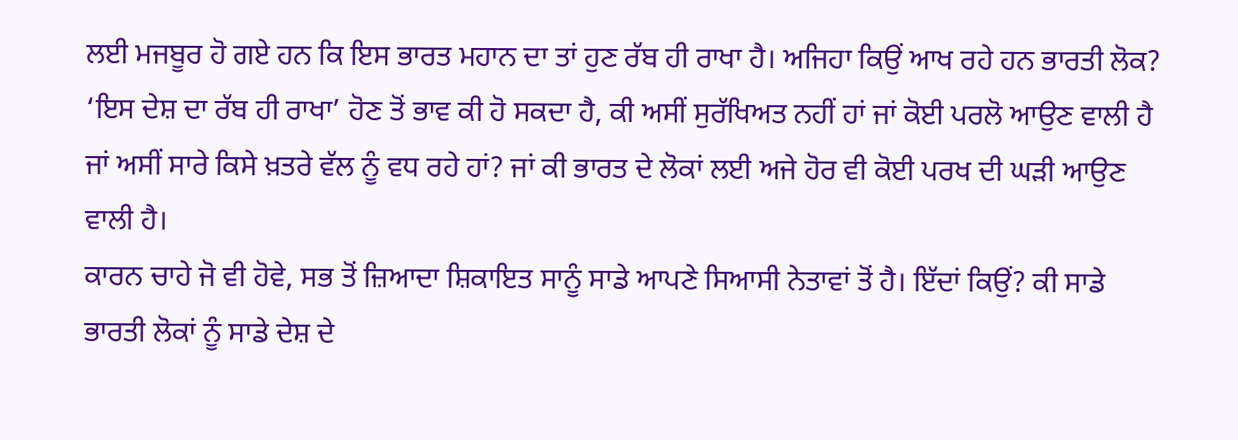ਲਈ ਮਜਬੂਰ ਹੋ ਗਏ ਹਨ ਕਿ ਇਸ ਭਾਰਤ ਮਹਾਨ ਦਾ ਤਾਂ ਹੁਣ ਰੱਬ ਹੀ ਰਾਖਾ ਹੈ। ਅਜਿਹਾ ਕਿਉਂ ਆਖ ਰਹੇ ਹਨ ਭਾਰਤੀ ਲੋਕ?
‘ਇਸ ਦੇਸ਼ ਦਾ ਰੱਬ ਹੀ ਰਾਖਾ’ ਹੋਣ ਤੋਂ ਭਾਵ ਕੀ ਹੋ ਸਕਦਾ ਹੈ, ਕੀ ਅਸੀਂ ਸੁਰੱਖਿਅਤ ਨਹੀਂ ਹਾਂ ਜਾਂ ਕੋਈ ਪਰਲੋ ਆਉਣ ਵਾਲੀ ਹੈ ਜਾਂ ਅਸੀਂ ਸਾਰੇ ਕਿਸੇ ਖ਼ਤਰੇ ਵੱਲ ਨੂੰ ਵਧ ਰਹੇ ਹਾਂ? ਜਾਂ ਕੀ ਭਾਰਤ ਦੇ ਲੋਕਾਂ ਲਈ ਅਜੇ ਹੋਰ ਵੀ ਕੋਈ ਪਰਖ ਦੀ ਘੜੀ ਆਉਣ ਵਾਲੀ ਹੈ।
ਕਾਰਨ ਚਾਹੇ ਜੋ ਵੀ ਹੋਵੇ, ਸਭ ਤੋਂ ਜ਼ਿਆਦਾ ਸ਼ਿਕਾਇਤ ਸਾਨੂੰ ਸਾਡੇ ਆਪਣੇ ਸਿਆਸੀ ਨੇਤਾਵਾਂ ਤੋਂ ਹੈ। ਇੱਦਾਂ ਕਿਉਂ? ਕੀ ਸਾਡੇ ਭਾਰਤੀ ਲੋਕਾਂ ਨੂੰ ਸਾਡੇ ਦੇਸ਼ ਦੇ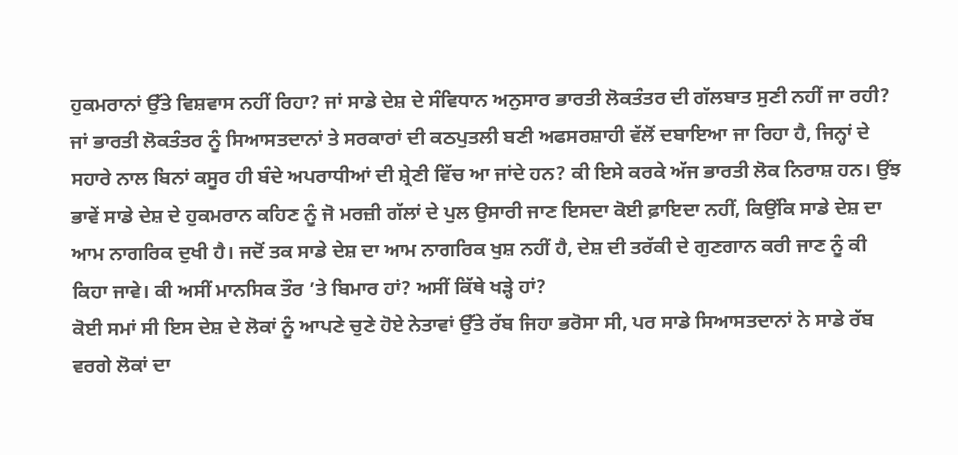ਹੁਕਮਰਾਨਾਂ ਉੱਤੇ ਵਿਸ਼ਵਾਸ ਨਹੀਂ ਰਿਹਾ? ਜਾਂ ਸਾਡੇ ਦੇਸ਼ ਦੇ ਸੰਵਿਧਾਨ ਅਨੁਸਾਰ ਭਾਰਤੀ ਲੋਕਤੰਤਰ ਦੀ ਗੱਲਬਾਤ ਸੁਣੀ ਨਹੀਂ ਜਾ ਰਹੀ? ਜਾਂ ਭਾਰਤੀ ਲੋਕਤੰਤਰ ਨੂੰ ਸਿਆਸਤਦਾਨਾਂ ਤੇ ਸਰਕਾਰਾਂ ਦੀ ਕਠਪੁਤਲੀ ਬਣੀ ਅਫਸਰਸ਼ਾਹੀ ਵੱਲੋਂ ਦਬਾਇਆ ਜਾ ਰਿਹਾ ਹੈ, ਜਿਨ੍ਹਾਂ ਦੇ ਸਹਾਰੇ ਨਾਲ ਬਿਨਾਂ ਕਸੂਰ ਹੀ ਬੰਦੇ ਅਪਰਾਧੀਆਂ ਦੀ ਸ਼੍ਰੇਣੀ ਵਿੱਚ ਆ ਜਾਂਦੇ ਹਨ? ਕੀ ਇਸੇ ਕਰਕੇ ਅੱਜ ਭਾਰਤੀ ਲੋਕ ਨਿਰਾਸ਼ ਹਨ। ਉਂਝ ਭਾਵੇਂ ਸਾਡੇ ਦੇਸ਼ ਦੇ ਹੁਕਮਰਾਨ ਕਹਿਣ ਨੂੰ ਜੋ ਮਰਜ਼ੀ ਗੱਲਾਂ ਦੇ ਪੁਲ ਉਸਾਰੀ ਜਾਣ ਇਸਦਾ ਕੋਈ ਫ਼ਾਇਦਾ ਨਹੀਂ, ਕਿਉਂਕਿ ਸਾਡੇ ਦੇਸ਼ ਦਾ ਆਮ ਨਾਗਰਿਕ ਦੁਖੀ ਹੈ। ਜਦੋਂ ਤਕ ਸਾਡੇ ਦੇਸ਼ ਦਾ ਆਮ ਨਾਗਰਿਕ ਖੁਸ਼ ਨਹੀਂ ਹੈ, ਦੇਸ਼ ਦੀ ਤਰੱਕੀ ਦੇ ਗੁਣਗਾਨ ਕਰੀ ਜਾਣ ਨੂੰ ਕੀ ਕਿਹਾ ਜਾਵੇ। ਕੀ ਅਸੀਂ ਮਾਨਸਿਕ ਤੌਰ ’ਤੇ ਬਿਮਾਰ ਹਾਂ? ਅਸੀਂ ਕਿੱਥੇ ਖੜ੍ਹੇ ਹਾਂ?
ਕੋਈ ਸਮਾਂ ਸੀ ਇਸ ਦੇਸ਼ ਦੇ ਲੋਕਾਂ ਨੂੰ ਆਪਣੇ ਚੁਣੇ ਹੋਏ ਨੇਤਾਵਾਂ ਉੱਤੇ ਰੱਬ ਜਿਹਾ ਭਰੋਸਾ ਸੀ, ਪਰ ਸਾਡੇ ਸਿਆਸਤਦਾਨਾਂ ਨੇ ਸਾਡੇ ਰੱਬ ਵਰਗੇ ਲੋਕਾਂ ਦਾ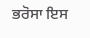ਭਰੋਸਾ ਇਸ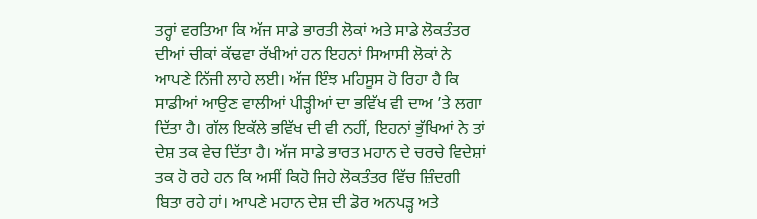ਤਰ੍ਹਾਂ ਵਰਤਿਆ ਕਿ ਅੱਜ ਸਾਡੇ ਭਾਰਤੀ ਲੋਕਾਂ ਅਤੇ ਸਾਡੇ ਲੋਕਤੰਤਰ ਦੀਆਂ ਚੀਕਾਂ ਕੱਢਵਾ ਰੱਖੀਆਂ ਹਨ ਇਹਨਾਂ ਸਿਆਸੀ ਲੋਕਾਂ ਨੇ ਆਪਣੇ ਨਿੱਜੀ ਲਾਹੇ ਲਈ। ਅੱਜ ਇੰਝ ਮਹਿਸੂਸ ਹੋ ਰਿਹਾ ਹੈ ਕਿ ਸਾਡੀਆਂ ਆਉਣ ਵਾਲੀਆਂ ਪੀੜ੍ਹੀਆਂ ਦਾ ਭਵਿੱਖ ਵੀ ਦਾਅ ’ਤੇ ਲਗਾ ਦਿੱਤਾ ਹੈ। ਗੱਲ ਇਕੱਲੇ ਭਵਿੱਖ ਦੀ ਵੀ ਨਹੀਂ, ਇਹਨਾਂ ਭੁੱਖਿਆਂ ਨੇ ਤਾਂ ਦੇਸ਼ ਤਕ ਵੇਚ ਦਿੱਤਾ ਹੈ। ਅੱਜ ਸਾਡੇ ਭਾਰਤ ਮਹਾਨ ਦੇ ਚਰਚੇ ਵਿਦੇਸ਼ਾਂ ਤਕ ਹੋ ਰਹੇ ਹਨ ਕਿ ਅਸੀਂ ਕਿਹੋ ਜਿਹੇ ਲੋਕਤੰਤਰ ਵਿੱਚ ਜ਼ਿੰਦਗੀ ਬਿਤਾ ਰਹੇ ਹਾਂ। ਆਪਣੇ ਮਹਾਨ ਦੇਸ਼ ਦੀ ਡੋਰ ਅਨਪੜ੍ਹ ਅਤੇ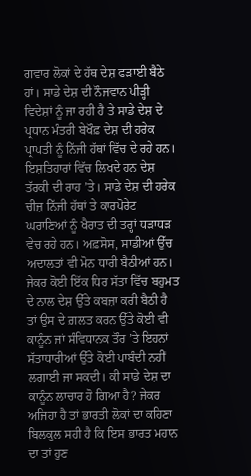ਗਵਾਰ ਲੋਕਾਂ ਦੇ ਹੱਥ ਦੇਸ਼ ਫੜਾਈ ਬੈਠੇ ਹਾਂ। ਸਾਡੇ ਦੇਸ਼ ਦੀ ਨੌਜਵਾਨ ਪੀੜ੍ਹੀ ਵਿਦੇਸ਼ਾਂ ਨੂੰ ਜਾ ਰਹੀ ਹੈ ਤੇ ਸਾਡੇ ਦੇਸ਼ ਦੇ ਪ੍ਰਧਾਨ ਮੰਤਰੀ ਬੇਖੌਫ਼ ਦੇਸ਼ ਦੀ ਹਰੇਕ ਪ੍ਰਾਪਤੀ ਨੂੰ ਨਿੱਜੀ ਹੱਥਾਂ ਵਿੱਚ ਦੇ ਰਹੇ ਹਨ। ਇਸ਼ਤਿਹਾਰਾਂ ਵਿੱਚ ਲਿਖਦੇ ਹਨ ਦੇਸ਼ ਤੱਰਕੀ ਦੀ ਰਾਹ ’ਤੇ। ਸਾਡੇ ਦੇਸ਼ ਦੀ ਹਰੇਕ ਚੀਜ਼ ਨਿੱਜੀ ਹੱਥਾਂ ਤੇ ਕਾਰਪੋਰੇਟ ਘਰਾਣਿਆਂ ਨੂੰ ਖੈਰਾਤ ਦੀ ਤਰ੍ਹਾਂ ਧੜਾਧੜ ਵੇਚ ਰਹੇ ਹਨ। ਅਫ਼ਸੋਸ, ਸਾਡੀਆਂ ਉੱਚ ਅਦਾਲਤਾਂ ਵੀ ਮੋਨ ਧਾਰੀ ਬੈਠੀਆਂ ਹਨ।
ਜੇਕਰ ਕੋਈ ਇੱਕ ਧਿਰ ਸੱਤਾ ਵਿੱਚ ਬਹੁਮਤ ਦੇ ਨਾਲ ਦੇਸ਼ ਉੱਤੇ ਕਬਜ਼ਾ ਕਰੀ ਬੈਠੀ ਹੈ ਤਾਂ ਉਸ ਦੇ ਗ਼ਲਤ ਕਰਨ ਉੱਤੇ ਕੋਈ ਵੀ ਕਾਨੂੰਨ ਜਾਂ ਸੰਵਿਧਾਨਕ ਤੌਰ ’ਤੇ ਇਹਨਾਂ ਸੱਤਾਧਾਰੀਆਂ ਉੱਤੇ ਕੋਈ ਪਾਬੰਦੀ ਨਹੀਂ ਲਗਾਈ ਜਾ ਸਕਦੀ। ਕੀ ਸਾਡੇ ਦੇਸ਼ ਦਾ ਕਾਨੂੰਨ ਲਾਚਾਰ ਹੋ ਗਿਆ ਹੈ? ਜੇਕਰ ਅਜਿਹਾ ਹੈ ਤਾਂ ਭਾਰਤੀ ਲੋਕਾਂ ਦਾ ਕਹਿਣਾ ਬਿਲਕੁਲ ਸਹੀ ਹੈ ਕਿ ਇਸ ਭਾਰਤ ਮਹਾਨ ਦਾ ਤਾਂ ਹੁਣ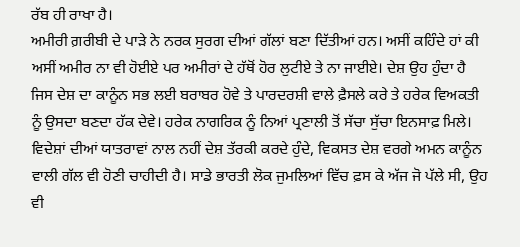ਰੱਬ ਹੀ ਰਾਖਾ ਹੈ।
ਅਮੀਰੀ ਗ਼ਰੀਬੀ ਦੇ ਪਾੜੇ ਨੇ ਨਰਕ ਸੁਰਗ ਦੀਆਂ ਗੱਲਾਂ ਬਣਾ ਦਿੱਤੀਆਂ ਹਨ। ਅਸੀਂ ਕਹਿੰਦੇ ਹਾਂ ਕੀ ਅਸੀਂ ਅਮੀਰ ਨਾ ਵੀ ਹੋਈਏ ਪਰ ਅਮੀਰਾਂ ਦੇ ਹੱਥੋਂ ਹੋਰ ਲੁਟੀਏ ਤੇ ਨਾ ਜਾਈਏ। ਦੇਸ਼ ਉਹ ਹੁੰਦਾ ਹੈ ਜਿਸ ਦੇਸ਼ ਦਾ ਕਾਨੂੰਨ ਸਭ ਲਈ ਬਰਾਬਰ ਹੋਵੇ ਤੇ ਪਾਰਦਰਸ਼ੀ ਵਾਲੇ ਫ਼ੈਸਲੇ ਕਰੇ ਤੇ ਹਰੇਕ ਵਿਅਕਤੀ ਨੂੰ ਉਸਦਾ ਬਣਦਾ ਹੱਕ ਦੇਵੇ। ਹਰੇਕ ਨਾਗਰਿਕ ਨੂੰ ਨਿਆਂ ਪ੍ਰਣਾਲੀ ਤੋਂ ਸੱਚਾ ਸੁੱਚਾ ਇਨਸਾਫ਼ ਮਿਲੇ। ਵਿਦੇਸ਼ਾਂ ਦੀਆਂ ਯਾਤਰਾਵਾਂ ਨਾਲ ਨਹੀਂ ਦੇਸ਼ ਤੱਰਕੀ ਕਰਦੇ ਹੁੰਦੇ, ਵਿਕਸਤ ਦੇਸ਼ ਵਰਗੇ ਅਮਨ ਕਾਨੂੰਨ ਵਾਲੀ ਗੱਲ ਵੀ ਹੋਣੀ ਚਾਹੀਦੀ ਹੈ। ਸਾਡੇ ਭਾਰਤੀ ਲੋਕ ਜੁਮਲਿਆਂ ਵਿੱਚ ਫ਼ਸ ਕੇ ਅੱਜ ਜੋ ਪੱਲੇ ਸੀ, ਉਹ ਵੀ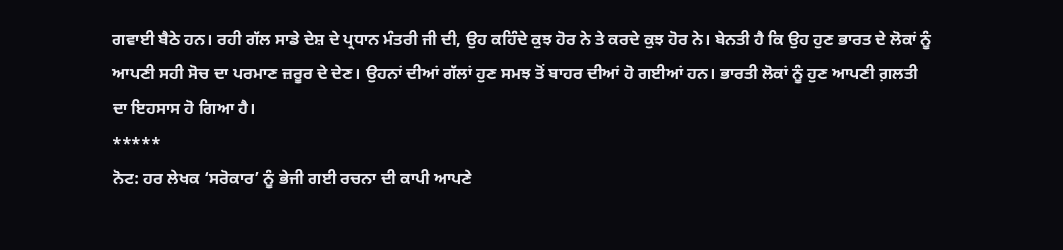ਗਵਾਈ ਬੈਠੇ ਹਨ। ਰਹੀ ਗੱਲ ਸਾਡੇ ਦੇਸ਼ ਦੇ ਪ੍ਰਧਾਨ ਮੰਤਰੀ ਜੀ ਦੀ, ਉਹ ਕਹਿੰਦੇ ਕੁਝ ਹੋਰ ਨੇ ਤੇ ਕਰਦੇ ਕੁਝ ਹੋਰ ਨੇ। ਬੇਨਤੀ ਹੈ ਕਿ ਉਹ ਹੁਣ ਭਾਰਤ ਦੇ ਲੋਕਾਂ ਨੂੰ ਆਪਣੀ ਸਹੀ ਸੋਚ ਦਾ ਪਰਮਾਣ ਜ਼ਰੂਰ ਦੇ ਦੇਣ। ਉਹਨਾਂ ਦੀਆਂ ਗੱਲਾਂ ਹੁਣ ਸਮਝ ਤੋਂ ਬਾਹਰ ਦੀਆਂ ਹੋ ਗਈਆਂ ਹਨ। ਭਾਰਤੀ ਲੋਕਾਂ ਨੂੰ ਹੁਣ ਆਪਣੀ ਗ਼ਲਤੀ ਦਾ ਇਹਸਾਸ ਹੋ ਗਿਆ ਹੈ।
*****
ਨੋਟ: ਹਰ ਲੇਖਕ ‘ਸਰੋਕਾਰ’ ਨੂੰ ਭੇਜੀ ਗਈ ਰਚਨਾ ਦੀ ਕਾਪੀ ਆਪਣੇ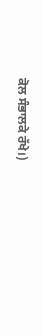ਕੋਲ ਸੰਭਾਲਕੇ ਰੱਖੇ।)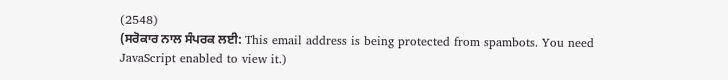(2548)
(ਸਰੋਕਾਰ ਨਾਲ ਸੰਪਰਕ ਲਈ: This email address is being protected from spambots. You need JavaScript enabled to view it.)